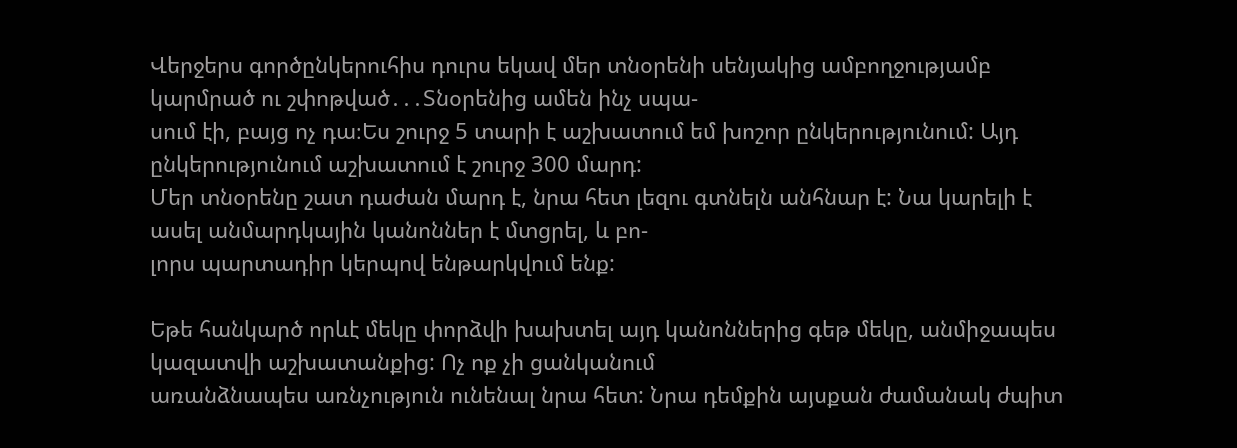Վերջերս գործընկերուհիս դուրս եկավ մեր տնօրենի սենյակից ամբողջությամբ կարմրած ու շփոթված․․․Տնօրենից ամեն ինչ սպա-
սում էի, բայց ոչ դա։Ես շուրջ 5 տարի է աշխատում եմ խոշոր ընկերությունում: Այդ ընկերությունում աշխատում է շուրջ 300 մարդ:
Մեր տնօրենը շատ դաժան մարդ է, նրա հետ լեզու գտնելն անհնար է: Նա կարելի է ասել անմարդկային կանոններ է մտցրել, և բո-
լորս պարտադիր կերպով ենթարկվում ենք:

Եթե հանկարծ որևէ մեկը փորձվի խախտել այդ կանոններից գեթ մեկը, անմիջապես կազատվի աշխատանքից: Ոչ ոք չի ցանկանում
առանձնապես առնչություն ունենալ նրա հետ: Նրա դեմքին այսքան ժամանակ ժպիտ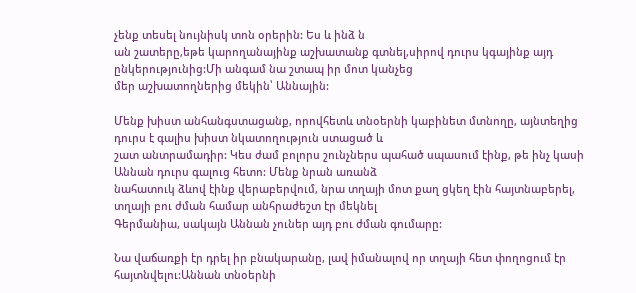չենք տեսել նույնիսկ տոն օրերին: Ես և ինձ ն
ան շատերը,եթե կարողանայինք աշխատանք գտնել,սիրով դուրս կգայինք այդ ընկերությունից:Մի անգամ նա շտապ իր մոտ կանչեց
մեր աշխատողներից մեկին՝ Աննային:

Մենք խիստ անհանգստացանք, որովհետև տնօերնի կաբինետ մտնողը, այնտեղից դուրս է գալիս խիստ նկատողություն ստացած և
շատ անտրամադիր: Կես ժամ բոլորս շունչներս պահած սպասում էինք, թե ինչ կասի Աննան դուրս գալուց հետո: Մենք նրան առանձ
նահատուկ ձևով էինք վերաբերվում, նրա տղայի մոտ քաղ ցկեղ էին հայտնաբերել, տղայի բու ժման համար անհրաժեշտ էր մեկնել
Գերմանիա, սակայն Աննան չուներ այդ բու ժման գումարը:

Նա վաճառքի էր դրել իր բնակարանը, լավ իմանալով որ տղայի հետ փողոցում էր հայտնվելու:Աննան տնօերնի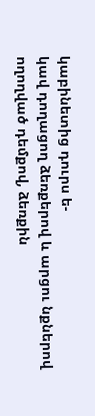կաբինետից դուրս ե-
կավ դողացող ձեռքերով և արցու նքներով ողողված դեմքով, ձեռքին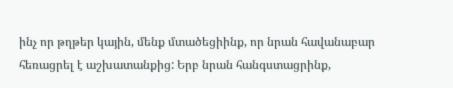ինչ որ թղթեր կային, մենք մտածեցիինք, որ նրան հավանաբար
հեռացրել է աշխատանքից: Երբ նրան հանգստացրինք,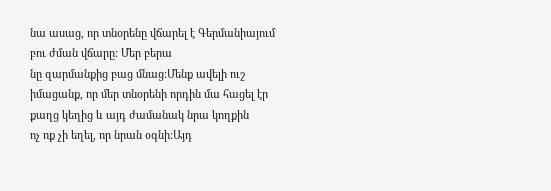նա ասաց, որ տնօրենը վճարել է Գերմանիայում բու ժման վճարը: Մեր բերա
նը զարմանքից բաց մնաց:Մենք ավելի ուշ իմացանք, որ մեր տնօրենի որդին մա հացել էր քաղց կեղից և այդ ժամանակ նրա կողքին
ոչ ոք չի եղել, որ նրան օգնի:Այդ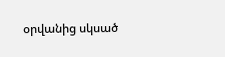օրվանից սկսած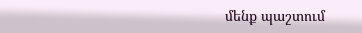մենք պաշտում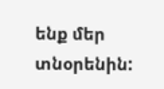ենք մեր տնօրենին: